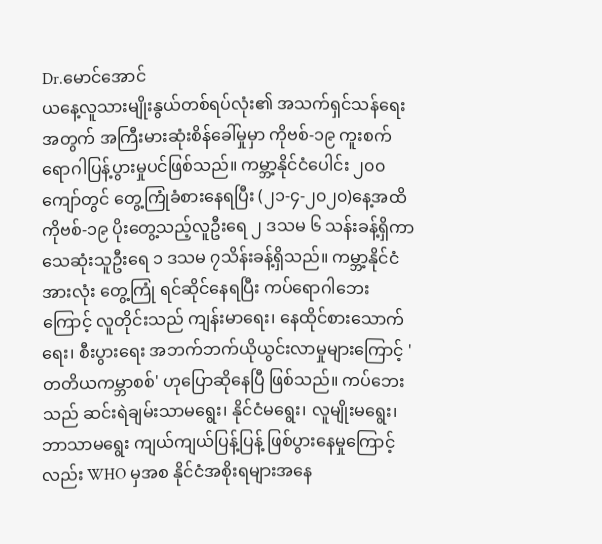Dr.မောင်အောင်
ယနေ့လူသားမျိုးနွယ်တစ်ရပ်လုံး၏ အသက်ရှင်သန်ရေးအတွက် အကြီးမားဆုံးစိန်ခေါ်မှုမှာ ကိုဗစ်-၁၉ ကူးစက်ရောဂါပြန့်ပွားမှုပင်ဖြစ်သည်။ ကမ္ဘာ့နိုင်ငံပေါင်း ၂၀၀ ကျော်တွင် တွေ့ကြုံခံစားနေရပြီး (၂၁-၄-၂၀၂၀)နေ့အထိ ကိုဗစ်-၁၉ ပိုးတွေ့သည့်လူဦးရေ ၂ ဒသမ ၆ သန်းခန့်ရှိကာ သေဆုံးသူဦးရေ ၁ ဒသမ ၇သိန်းခန့်ရှိသည်။ ကမ္ဘာ့နိုင်ငံအားလုံး တွေ့ကြုံ ရင်ဆိုင်နေရပြီး ကပ်ရောဂါဘေးကြောင့် လူတိုင်းသည် ကျန်းမာရေး၊ နေထိုင်စားသောက်ရေး၊ စီးပွားရေး အဘက်ဘက်ယိုယွင်းလာမှုများကြောင့် 'တတိယကမ္ဘာစစ်' ဟုပြောဆိုနေပြီ ဖြစ်သည်။ ကပ်ဘေးသည် ဆင်းရဲချမ်းသာမရွေး၊ နိုင်ငံမရွေး၊ လူမျိုးမရွေး၊ ဘာသာမရွေး ကျယ်ကျယ်ပြန့်ပြန့် ဖြစ်ပွားနေမှုကြောင့်လည်း WHO မှအစ နိုင်ငံအစိုးရများအနေ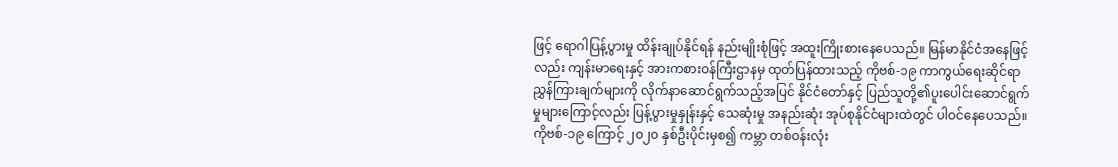ဖြင့် ရောဂါပြန့်ပွားမှု ထိန်းချုပ်နိုင်ရန် နည်းမျိုးစုံဖြင့် အထူးကြိုးစားနေပေသည်။ မြန်မာနိုင်ငံအနေဖြင့်လည်း ကျန်းမာရေးနှင့် အားကစားဝန်ကြီးဌာနမှ ထုတ်ပြန်ထားသည့် ကိုဗစ်-၁၉ ကာကွယ်ရေးဆိုင်ရာ ညွှန်ကြားချက်များကို လိုက်နာဆောင်ရွက်သည့်အပြင် နိုင်ငံတော်နှင့် ပြည်သူတို့၏ပူးပေါင်းဆောင်ရွက်မှုများကြောင့်လည်း ပြန့်ပွားမှုနှုန်းနှင့် သေဆုံးမှု အနည်းဆုံး အုပ်စုနိုင်ငံများထဲတွင် ပါဝင်နေပေသည်။
ကိုဗစ်-၁၉ ကြောင့် ၂၀၂၀ နှစ်ဦးပိုင်းမှစ၍ ကမ္ဘာ တစ်ဝန်းလုံး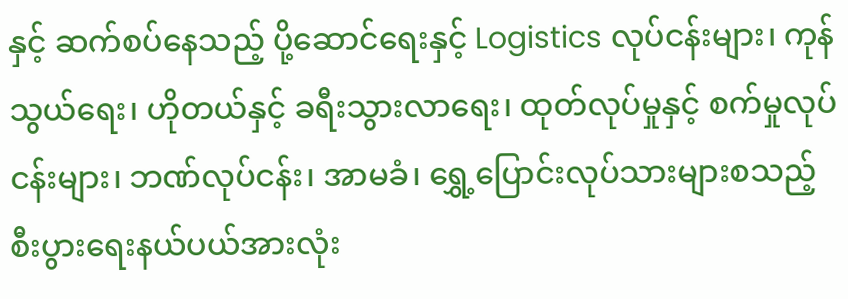နှင့် ဆက်စပ်နေသည့် ပို့ဆောင်ရေးနှင့် Logistics လုပ်ငန်းများ၊ ကုန်သွယ်ရေး၊ ဟိုတယ်နှင့် ခရီးသွားလာရေး၊ ထုတ်လုပ်မှုနှင့် စက်မှုလုပ်ငန်းများ၊ ဘဏ်လုပ်ငန်း၊ အာမခံ၊ ရွှေ့ပြောင်းလုပ်သားများစသည့် စီးပွားရေးနယ်ပယ်အားလုံး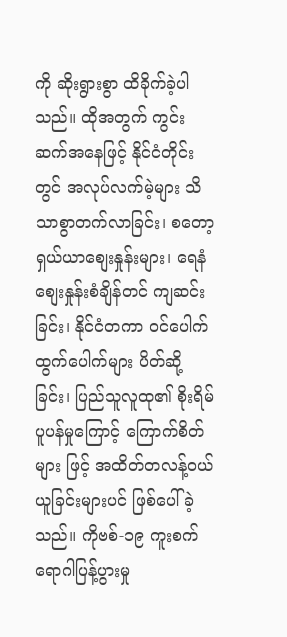ကို ဆိုးရွားစွာ ထိခိုက်ခဲ့ပါ သည်။ ထိုအတွက် ကွင်းဆက်အနေဖြင့် နိုင်ငံတိုင်းတွင် အလုပ်လက်မဲ့များ သိသာစွာတက်လာခြင်း၊ စတော့ ရှယ်ယာစျေးနှုန်းများ၊ ရေနံစျေးနှုန်းစံချိန်တင် ကျဆင်း ခြင်း၊ နိုင်ငံတကာ ဝင်ပေါက်ထွက်ပေါက်များ ပိတ်ဆို့ခြင်း၊ ပြည်သူလူထု၏ စိုးရိမ်ပူပန်မှုကြောင့် ကြောက်စိတ်များ ဖြင့် အထိတ်တလန့်ဝယ်ယူခြင်းများပင် ဖြစ်ပေါ်ခဲ့သည်။ ကိုဗစ်-၁၉ ကူးစက်ရောဂါပြန့်ပွားမှု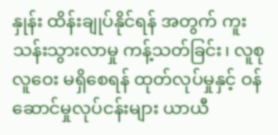နှုန်း ထိန်းချုပ်နိုင်ရန် အတွက် ကူးသန်းသွားလာမှု ကန့်သတ်ခြင်း၊ လူစုလူဝေး မရှိစေရန် ထုတ်လုပ်မှုနှင့် ဝန်ဆောင်မှုလုပ်ငန်းများ ယာယီ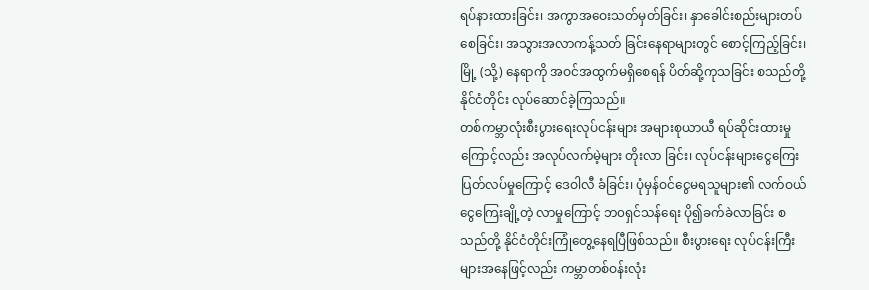ရပ်နားထားခြင်း၊ အကွာအဝေးသတ်မှတ်ခြင်း၊ နှာခေါင်းစည်းများတပ်စေခြင်း၊ အသွားအလာကန့်သတ် ခြင်းနေရာများတွင် စောင့်ကြည့်ခြင်း၊ မြို့ (သို့) နေရာကို အဝင်အထွက်မရှိစေရန် ပိတ်ဆို့ကုသခြင်း စသည်တို့ နိုင်ငံတိုင်း လုပ်ဆောင်ခဲ့ကြသည်။
တစ်ကမ္ဘာလုံးစီးပွားရေးလုပ်ငန်းများ အများစုယာယီ ရပ်ဆိုင်းထားမှုကြောင့်လည်း အလုပ်လက်မဲ့များ တိုးလာ ခြင်း၊ လုပ်ငန်းများငွေကြေးပြတ်လပ်မှုကြောင့် ဒေဝါလီ ခံခြင်း၊ ပုံမှန်ဝင်ငွေမရသူများ၏ လက်ဝယ်ငွေကြေးချို့တဲ့ လာမှုကြောင့် ဘ၀ရှင်သန်ရေး ပို၍ခက်ခဲလာခြင်း စသည်တို့ နိုင်ငံတိုင်းကြုံတွေ့နေရပြီဖြစ်သည်။ စီးပွားရေး လုပ်ငန်းကြီးများအနေဖြင့်လည်း ကမ္ဘာတစ်ဝန်းလုံး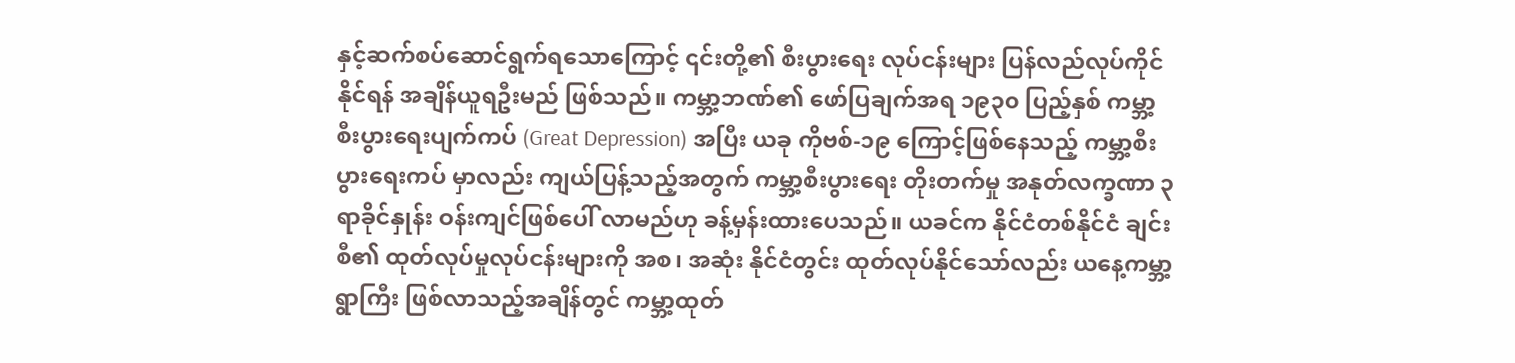နှင့်ဆက်စပ်ဆောင်ရွက်ရသောကြောင့် ၎င်းတို့၏ စီးပွားရေး လုပ်ငန်းများ ပြန်လည်လုပ်ကိုင်နိုင်ရန် အချိန်ယူရဦးမည် ဖြစ်သည်။ ကမ္ဘာ့ဘဏ်၏ ဖော်ပြချက်အရ ၁၉၃၀ ပြည့်နှစ် ကမ္ဘာ့စီးပွားရေးပျက်ကပ် (Great Depression) အပြီး ယခု ကိုဗစ်-၁၉ ကြောင့်ဖြစ်နေသည့် ကမ္ဘာ့စီးပွားရေးကပ် မှာလည်း ကျယ်ပြန့်သည့်အတွက် ကမ္ဘာ့စီးပွားရေး တိုးတက်မှု အနုတ်လက္ခဏာ ၃ ရာခိုင်နှုန်း ဝန်းကျင်ဖြစ်ပေါ် လာမည်ဟု ခန့်မှန်းထားပေသည်။ ယခင်က နိုင်ငံတစ်နိုင်ငံ ချင်းစီ၏ ထုတ်လုပ်မှုလုပ်ငန်းများကို အစ၊ အဆုံး နိုင်ငံတွင်း ထုတ်လုပ်နိုင်သော်လည်း ယနေ့ကမ္ဘာ့ရွာကြီး ဖြစ်လာသည့်အချိန်တွင် ကမ္ဘာ့ထုတ်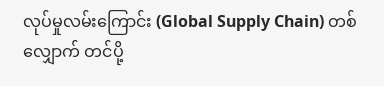လုပ်မှုလမ်းကြောင်း (Global Supply Chain) တစ်လျှောက် တင်ပို့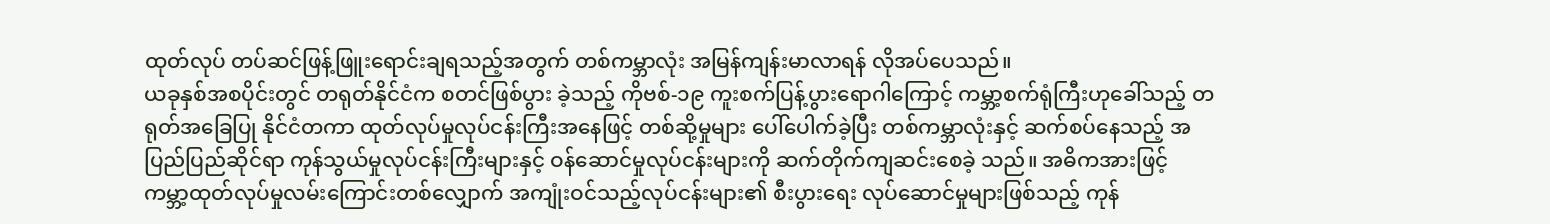ထုတ်လုပ် တပ်ဆင်ဖြန့်ဖြူးရောင်းချရသည့်အတွက် တစ်ကမ္ဘာလုံး အမြန်ကျန်းမာလာရန် လိုအပ်ပေသည်။
ယခုနှစ်အစပိုင်းတွင် တရုတ်နိုင်ငံက စတင်ဖြစ်ပွား ခဲ့သည့် ကိုဗစ်-၁၉ ကူးစက်ပြန့်ပွားရောဂါကြောင့် ကမ္ဘာ့စက်ရုံကြီးဟုခေါ်သည့် တရုတ်အခြေပြု နိုင်ငံတကာ ထုတ်လုပ်မှုလုပ်ငန်းကြီးအနေဖြင့် တစ်ဆို့မှုများ ပေါ်ပေါက်ခဲ့ပြီး တစ်ကမ္ဘာလုံးနှင့် ဆက်စပ်နေသည့် အပြည်ပြည်ဆိုင်ရာ ကုန်သွယ်မှုလုပ်ငန်းကြီးများနှင့် ဝန်ဆောင်မှုလုပ်ငန်းများကို ဆက်တိုက်ကျဆင်းစေခဲ့ သည်။ အဓိကအားဖြင့် ကမ္ဘာ့ထုတ်လုပ်မှုလမ်းကြောင်းတစ်လျှောက် အကျုံးဝင်သည့်လုပ်ငန်းများ၏ စီးပွားရေး လုပ်ဆောင်မှုများဖြစ်သည့် ကုန်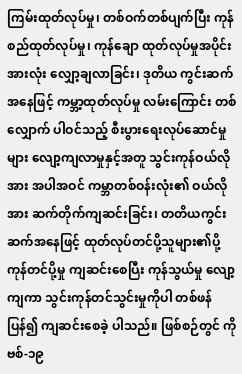ကြမ်းထုတ်လုပ်မှု၊ တစ်ဝက်တစ်ပျက်ပြီး ကုန်စည်ထုတ်လုပ်မှု၊ ကုန်ချော ထုတ်လုပ်မှုအပိုင်းအားလုံး လျှော့ချလာခြင်း၊ ဒုတိယ ကွင်းဆက်အနေဖြင့် ကမ္ဘာ့ထုတ်လုပ်မှု လမ်းကြောင်း တစ်လျှောက် ပါဝင်သည့် စီးပွားရေးလုပ်ဆောင်မှုများ လျော့ကျလာမှုနှင့်အတူ သွင်းကုန်ဝယ်လိုအား အပါအဝင် ကမ္ဘာတစ်ဝန်းလုံး၏ ဝယ်လိုအား ဆက်တိုက်ကျဆင်းခြင်း၊ တတိယကွင်းဆက်အနေဖြင့် ထုတ်လုပ်တင်ပို့သူများ၏ပို့ကုန်တင်ပို့မှု ကျဆင်းစေပြီး ကုန်သွယ်မှု လျော့ကျကာ သွင်းကုန်တင်သွင်းမှုကိုပါ တစ်ဖန်ပြန်၍ ကျဆင်းစေခဲ့ ပါသည်။ ဖြစ်စဉ်တွင် ကိုဗစ်-၁၉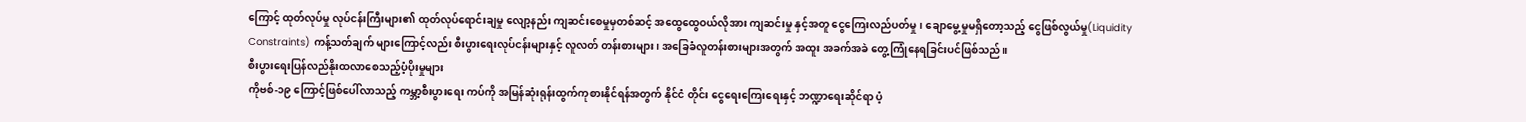ကြောင့် ထုတ်လုပ်မှု လုပ်ငန်းကြီးများ၏ ထုတ်လုပ်ရောင်းချမှု လျော့နည်း ကျဆင်းစေမှုမှတစ်ဆင့် အထွေထွေဝယ်လိုအား ကျဆင်းမှု နှင့်အတူ ငွေကြေးလည်ပတ်မှု၊ ချောမွေ့မှုမရှိတော့သည့် ငွေဖြစ်လွယ်မှု(Liquidity Constraints) ကန့်သတ်ချက် များကြောင့်လည်း စီးပွားရေးလုပ်ငန်းများနှင့် လူလတ် တန်းစားများ၊ အခြေခံလူတန်းစားများအတွက် အထူး အခက်အခဲ တွေ့ကြုံနေရခြင်းပင်ဖြစ်သည်။
စီးပွားရေးပြန်လည်နိုးထလာစေသည့်ပံ့ပိုးမှုများ
ကိုဗစ်-၁၉ ကြောင့်ဖြစ်ပေါ်လာသည့် ကမ္ဘာ့စီးပွားရေး ကပ်ကို အမြန်ဆုံးရုန်းထွက်ကုစားနိုင်ရန်အတွက် နိုင်ငံ တိုင်း ငွေရေးကြေးရေးနှင့် ဘဏ္ဍာရေးဆိုင်ရာ ပံ့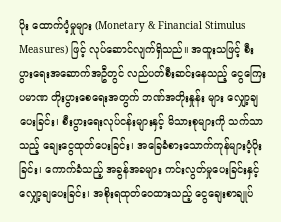ပိုး ထောက်ပံ့မှုများ (Monetary & Financial Stimulus Measures) ဖြင့် လုပ်ဆောင်လျက်ရှိသည်။ အထူးသဖြင့် စီးပွားရေးအဆောက်အဦတွင် လည်ပတ်စီးဆင်းနေသည့် ငွေကြေးပမာဏ တိုးပွားစေရေးအတွက် ဘဏ်အတိုးနှုန်း များ လျှော့ချပေးခြင်း၊ စီးပွားရေးလုပ်ငန်းများနှင့် မိသားစုများကို သက်သာသည့် ချေးငွေထုတ်ပေးခြင်း၊ အခြေခံစားသောက်ကုန်များပံ့ပိုးခြင်း၊ ကောက်ခံသည့် အခွန်အခများ ကင်းလွတ်မှုပေးခြင်းနှင့် လျှော့ချပေးခြင်း၊ အစိုးရထုတ်ဝေထားသည့် ငွေချေးစာချုပ်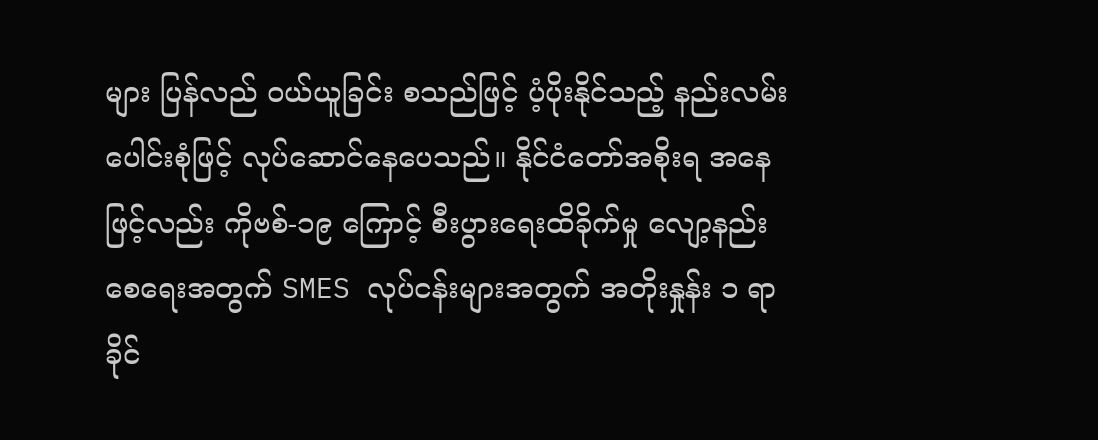များ ပြန်လည် ဝယ်ယူခြင်း စသည်ဖြင့် ပံ့ပိုးနိုင်သည့် နည်းလမ်း ပေါင်းစုံဖြင့် လုပ်ဆောင်နေပေသည်။ နိုင်ငံတော်အစိုးရ အနေဖြင့်လည်း ကိုဗစ်-၁၉ ကြောင့် စီးပွားရေးထိခိုက်မှု လျော့နည်းစေရေးအတွက် SMES လုပ်ငန်းများအတွက် အတိုးနှုန်း ၁ ရာခိုင်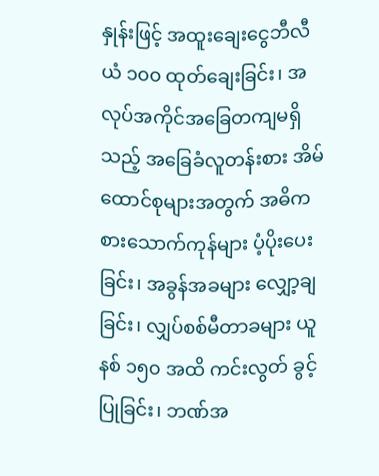နှုန်းဖြင့် အထူးချေးငွေဘီလီယံ ၁၀၀ ထုတ်ချေးခြင်း၊ အလုပ်အကိုင်အခြေတကျမရှိသည့် အခြေခံလူတန်းစား အိမ်ထောင်စုများအတွက် အဓိက စားသောက်ကုန်များ ပံ့ပိုးပေးခြင်း၊ အခွန်အခများ လျှော့ချ ခြင်း၊ လျှပ်စစ်မီတာခများ ယူနစ် ၁၅၀ အထိ ကင်းလွတ် ခွင့်ပြုခြင်း၊ ဘဏ်အ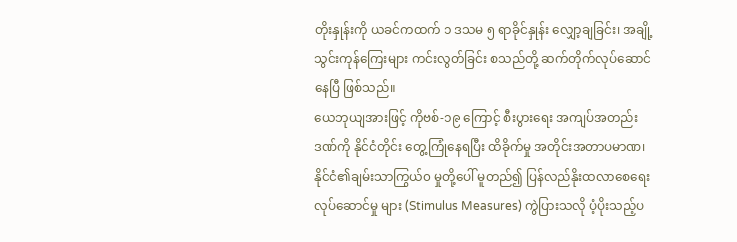တိုးနှုန်းကို ယခင်ကထက် ၁ ဒသမ ၅ ရာခိုင်နှုန်း လျှော့ချခြင်း၊ အချို့သွင်းကုန်ကြေးများ ကင်းလွတ်ခြင်း စသည်တို့ ဆက်တိုက်လုပ်ဆောင်နေပြီ ဖြစ်သည်။
ယေဘုယျအားဖြင့် ကိုဗစ်-၁၉ ကြောင့် စီးပွားရေး အကျပ်အတည်းဒဏ်ကို နိုင်ငံတိုင်း တွေ့ကြုံနေရပြီး ထိခိုက်မှု အတိုင်းအတာပမာဏ၊ နိုင်ငံ၏ချမ်းသာကြွယ်၀ မှုတို့ပေါ် မူတည်၍ ပြန်လည်နိုးထလာစေရေး လုပ်ဆောင်မှု များ (Stimulus Measures) ကွဲပြားသလို ပံ့ပိုးသည့်ပ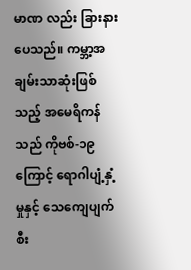မာဏ လည်း ခြားနားပေသည်။ ကမ္ဘာ့အချမ်းသာဆုံးဖြစ်သည့် အမေရိကန်သည် ကိုဗစ်-၁၉ ကြောင့် ရောဂါပျံ့နှံ့မှုနှင့် သေကျေပျက်စီး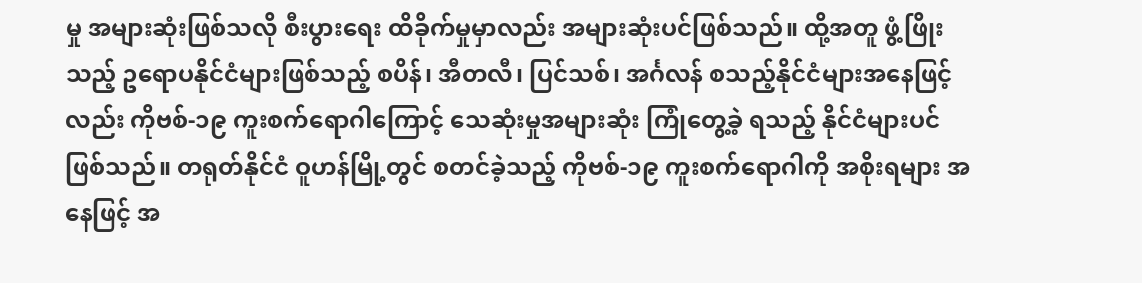မှု အများဆုံးဖြစ်သလို စီးပွားရေး ထိခိုက်မှုမှာလည်း အများဆုံးပင်ဖြစ်သည်။ ထို့အတူ ဖွံ့ဖြိုး သည့် ဥရောပနိုင်ငံများဖြစ်သည့် စပိန်၊ အီတလီ၊ ပြင်သစ်၊ အင်္ဂလန် စသည့်နိုင်ငံများအနေဖြင့်လည်း ကိုဗစ်-၁၉ ကူးစက်ရောဂါကြောင့် သေဆုံးမှုအများဆုံး ကြုံတွေ့ခဲ့ ရသည့် နိုင်ငံများပင်ဖြစ်သည်။ တရုတ်နိုင်ငံ ဝူဟန်မြို့တွင် စတင်ခဲ့သည့် ကိုဗစ်-၁၉ ကူးစက်ရောဂါကို အစိုးရများ အနေဖြင့် အ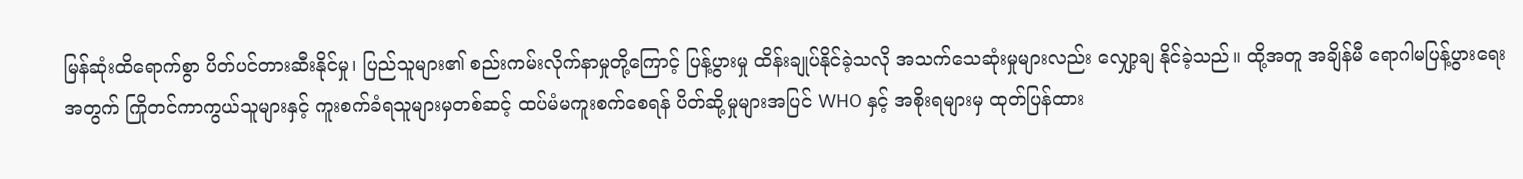မြန်ဆုံးထိရောက်စွာ ပိတ်ပင်တားဆီးနိုင်မှု၊ ပြည်သူများ၏ စည်းကမ်းလိုက်နာမှုတို့ကြောင့် ပြန့်ပွားမှု ထိန်းချုပ်နိုင်ခဲ့သလို အသက်သေဆုံးမှုများလည်း လျှော့ချ နိုင်ခဲ့သည်။ ထို့အတူ အချိန်မီ ရောဂါမပြန့်ပွားရေးအတွက် ကြိုတင်ကာကွယ်သူများနှင့် ကူးစက်ခံရသူများမှတစ်ဆင့် ထပ်မံမကူးစက်စေရန် ပိတ်ဆို့မှုများအပြင် WHO နှင့် အစိုးရများမှ ထုတ်ပြန်ထား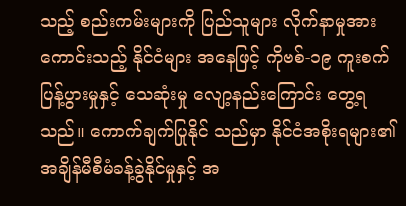သည့် စည်းကမ်းများကို ပြည်သူများ လိုက်နာမှုအားကောင်းသည့် နိုင်ငံများ အနေဖြင့် ကိုဗစ်-၁၉ ကူးစက်ပြန့်ပွားမှုနှင့် သေဆုံးမှု လျော့နည်းကြောင်း တွေ့ရသည်။ ကောက်ချက်ပြုနိုင် သည်မှာ နိုင်ငံအစိုးရများ၏ အချိန်မီစီမံခန့်ခွဲနိုင်မှုနှင့် အ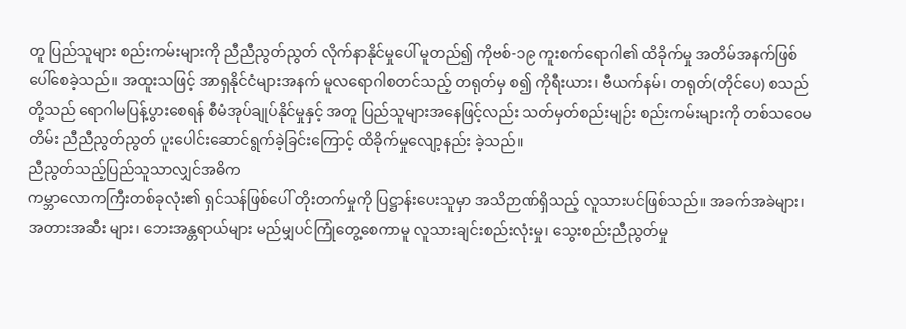တူ ပြည်သူများ စည်းကမ်းများကို ညီညီညွတ်ညွတ် လိုက်နာနိုင်မှုပေါ် မူတည်၍ ကိုဗစ်-၁၉ ကူးစက်ရောဂါ၏ ထိခိုက်မှု အတိမ်အနက်ဖြစ်ပေါ်စေခဲ့သည်။ အထူးသဖြင့် အာရှနိုင်ငံများအနက် မူလရောဂါစတင်သည့် တရုတ်မှ စ၍ ကိုရီးယား၊ ဗီယက်နမ်၊ တရုတ်(တိုင်ပေ) စသည် တို့သည် ရောဂါမပြန့်ပွားစေရန် စီမံအုပ်ချုပ်နိုင်မှုနှင့် အတူ ပြည်သူများအနေဖြင့်လည်း သတ်မှတ်စည်းမျဉ်း စည်းကမ်းများကို တစ်သဝေမတိမ်း ညီညီညွတ်ညွတ် ပူးပေါင်းဆောင်ရွက်ခဲ့ခြင်းကြောင့် ထိခိုက်မှုလျော့နည်း ခဲ့သည်။
ညီညွတ်သည့်ပြည်သူသာလျှင်အဓိက
ကမ္ဘာလောကကြီးတစ်ခုလုံး၏ ရှင်သန်ဖြစ်ပေါ် တိုးတက်မှုကို ပြဋ္ဌာန်းပေးသူမှာ အသိဉာဏ်ရှိသည့် လူသားပင်ဖြစ်သည်။ အခက်အခဲများ၊ အတားအဆီး များ၊ ဘေးအန္တရာယ်များ မည်မျှပင်ကြုံတွေ့စေကာမူ လူသားချင်းစည်းလုံးမှု၊ သွေးစည်းညီညွတ်မှု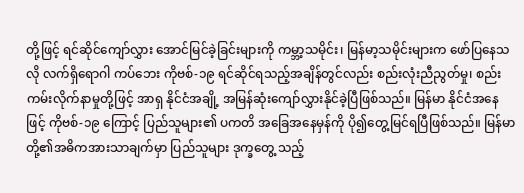တို့ဖြင့် ရင်ဆိုင်ကျော်လွှား အောင်မြင်ခဲ့ခြင်းများကို ကမ္ဘာ့သမိုင်း၊ မြန်မာ့သမိုင်းများက ဖော်ပြနေသလို လက်ရှိရောဂါ ကပ်ဘေး ကိုဗစ်-၁၉ ရင်ဆိုင်ရသည့်အချိန်တွင်လည်း စည်းလုံးညီညွတ်မှု၊ စည်းကမ်းလိုက်နာမှုတို့ဖြင့် အာရှ နိုင်ငံအချို့ အမြန်ဆုံးကျော်လွှားနိုင်ခဲ့ပြီဖြစ်သည်။ မြန်မာ နိုင်ငံအနေဖြင့် ကိုဗစ်-၁၉ ကြောင့် ပြည်သူများ၏ ပကတိ အခြေအနေမှန်ကို ပို၍တွေ့မြင်ရပြီဖြစ်သည်။ မြန်မာ တို့၏အဓိကအားသာချက်မှာ ပြည်သူများ ဒုက္ခတွေ့ သည့်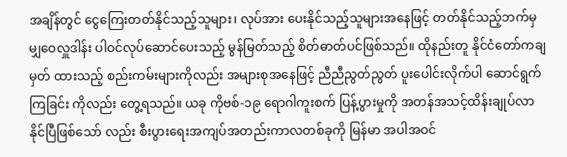အချိန်တွင် ငွေကြေးတတ်နိုင်သည့်သူများ၊ လုပ်အား ပေးနိုင်သည့်သူများအနေဖြင့် တတ်နိုင်သည့်ဘက်မှ မျှဝေလှူဒါန်း ပါဝင်လုပ်ဆောင်ပေးသည့် မွန်မြတ်သည့် စိတ်ဓာတ်ပင်ဖြစ်သည်။ ထိုနည်းတူ နိုင်ငံတော်ကချမှတ် ထားသည့် စည်းကမ်းများကိုလည်း အများစုအနေဖြင့် ညီညီညွတ်ညွတ် ပူးပေါင်းလိုက်ပါ ဆောင်ရွက်ကြခြင်း ကိုလည်း တွေ့ရသည်။ ယခု ကိုဗစ်-၁၉ ရောဂါကူးစက် ပြန့်ပွားမှုကို အတန်အသင့်ထိန်းချုပ်လာနိုင်ပြီဖြစ်သော် လည်း စီးပွားရေးအကျပ်အတည်းကာလတစ်ခုကို မြန်မာ အပါအဝင်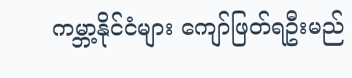ကမ္ဘာ့နိုင်ငံများ ကျော်ဖြတ်ရဦးမည်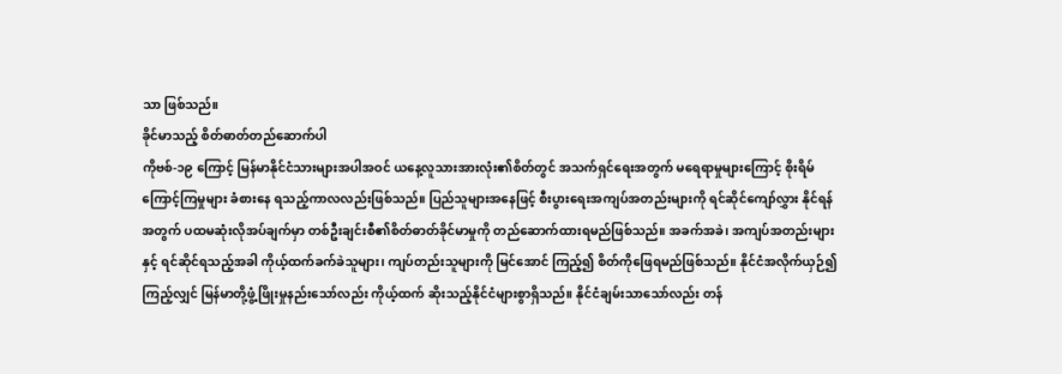သာ ဖြစ်သည်။
ခိုင်မာသည့် စိတ်ဓာတ်တည်ဆောက်ပါ
ကိုဗစ်-၁၉ ကြောင့် မြန်မာနိုင်ငံသားများအပါအဝင် ယနေ့လူသားအားလုံး၏စိတ်တွင် အသက်ရှင်ရေးအတွက် မရေရာမှုများကြောင့် စိုးရိမ်ကြောင့်ကြမှုများ ခံစားနေ ရသည့်ကာလလည်းဖြစ်သည်။ ပြည်သူများအနေဖြင့် စီးပွားရေးအကျပ်အတည်းများကို ရင်ဆိုင်ကျော်လွှား နိုင်ရန်အတွက် ပထမဆုံးလိုအပ်ချက်မှာ တစ်ဦးချင်းစီ၏စိတ်ဓာတ်ခိုင်မာမှုကို တည်ဆောက်ထားရမည်ဖြစ်သည်။ အခက်အခဲ၊ အကျပ်အတည်းများနှင့် ရင်ဆိုင်ရသည့်အခါ ကိုယ့်ထက်ခက်ခဲသူများ၊ ကျပ်တည်းသူများကို မြင်အောင် ကြည့်၍ စိတ်ကိုဖြေရမည်ဖြစ်သည်။ နိုင်ငံအလိုက်ယှဉ်၍ ကြည့်လျှင် မြန်မာတို့ဖွံ့ဖြိုးမှုနည်းသော်လည်း ကိုယ့်ထက် ဆိုးသည့်နိုင်ငံများစွာရှိသည်။ နိုင်ငံချမ်းသာသော်လည်း တန်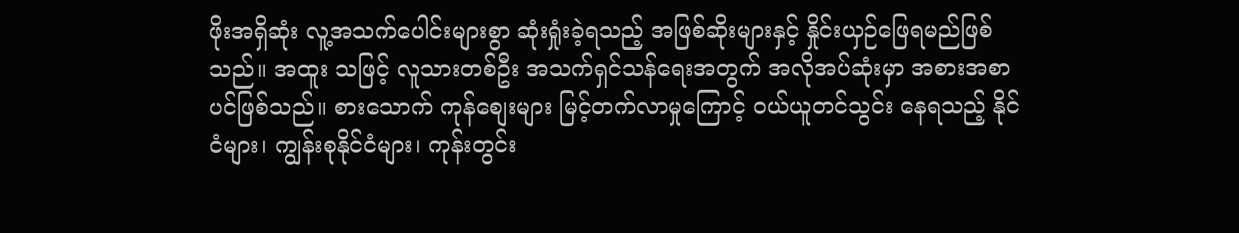ဖိုးအရှိဆုံး လူ့အသက်ပေါင်းများစွာ ဆုံးရှုံးခဲ့ရသည့် အဖြစ်ဆိုးများနှင့် နှိုင်းယှဉ်ဖြေရမည်ဖြစ်သည်။ အထူး သဖြင့် လူသားတစ်ဦး အသက်ရှင်သန်ရေးအတွက် အလိုအပ်ဆုံးမှာ အစားအစာပင်ဖြစ်သည်။ စားသောက် ကုန်စျေးများ မြင့်တက်လာမှုကြောင့် ဝယ်ယူတင်သွင်း နေရသည့် နိုင်ငံများ၊ ကျွန်းစုနိုင်ငံများ၊ ကုန်းတွင်း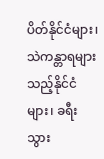ပိတ်နိုင်ငံများ၊ သဲကန္တာရများသည့်နိုင်ငံများ၊ ခရီးသွား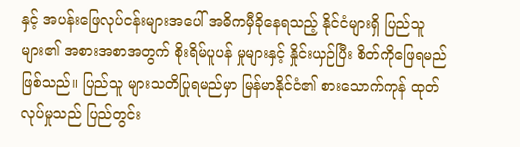နှင့် အပန်းဖြေလုပ်ငန်းများအပေါ် အဓိကမှီခိုနေရသည့် နိုင်ငံများရှိ ပြည်သူများ၏ အစားအစာအတွက် စိုးရိမ်ပူပန် မှုများနှင့် နှိုင်းယှဉ်ပြီး စိတ်ကိုဖြေရမည်ဖြစ်သည်။ ပြည်သူ များသတိပြုရမည်မှာ မြန်မာနိုင်ငံ၏ စားသောက်ကုန် ထုတ်လုပ်မှုသည် ပြည်တွင်း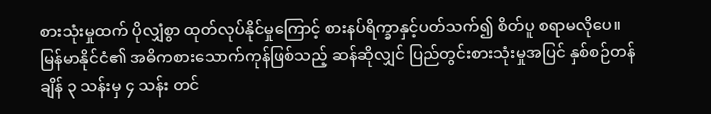စားသုံးမှုထက် ပိုလျှံစွာ ထုတ်လုပ်နိုင်မှုကြောင့် စားနပ်ရိက္ခာနှင့်ပတ်သက်၍ စိတ်ပူ စရာမလိုပေ။
မြန်မာနိုင်ငံ၏ အဓိကစားသောက်ကုန်ဖြစ်သည့် ဆန်ဆိုလျှင် ပြည်တွင်းစားသုံးမှုအပြင် နှစ်စဉ်တန်ချိန် ၃ သန်းမှ ၄ သန်း တင်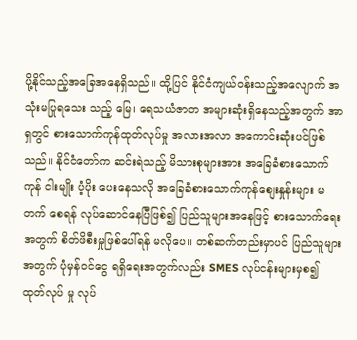ပို့နိုင်သည့်အခြေအနေရှိသည်။ ထို့ပြင် နိုင်ငံကျယ်ဝန်းသည့်အလျောက် အသုံးမပြုရသေး သည့် မြေ၊ ရေသယံဇာတ အများဆုံးရှိနေသည့်အတွက် အာရှတွင် စားသောက်ကုန်ထုတ်လုပ်မှု အလားအလာ အကောင်းဆုံးပင်ဖြစ်သည်။ နိုင်ငံတော်က ဆင်းရဲသည့် မိသားစုများအား အခြေခံစားသောက်ကုန် ငါးမျိုး ပံ့ပိုး ပေးနေသလို အခြေခံစားသောက်ကုန်စျေးနှုန်းများ မတက် စေရန် လုပ်ဆောင်နေပြီဖြစ်၍ ပြည်သူများအနေဖြင့် စားသောက်ရေးအတွက် စိတ်ဖိစီးမှုဖြစ်ပေါ်ရန် မလိုပေ။ တစ်ဆက်တည်းမှာပင် ပြည်သူများအတွက် ပုံမှန်ဝင်ငွေ ရရှိရေးအတွက်လည်း SMES လုပ်ငန်းများမှစ၍ ထုတ်လုပ် မှု လုပ်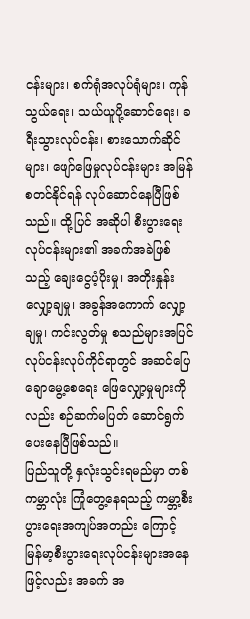ငန်းများ၊ စက်ရုံအလုပ်ရုံများ၊ ကုန်သွယ်ရေး၊ သယ်ယူပို့ဆောင်ရေး၊ ခရီးသွားလုပ်ငန်း၊ စားသောက်ဆိုင် များ၊ ဖျော်ဖြေမှုလုပ်ငန်းများ အမြန်စတင်နိုင်ရန် လုပ်ဆောင်နေပြီဖြစ်သည်။ ထို့ပြင် အဆိုပါ စီးပွားရေး လုပ်ငန်းများ၏ အခက်အခဲဖြစ်သည့် ချေးငွေပံ့ပိုးမှု၊ အတိုးနှုန်းလျှော့ချမှု၊ အခွန်အကောက် လျှော့ချမှု၊ ကင်းလွတ်မှု စသည်များအပြင် လုပ်ငန်းလုပ်ကိုင်ရာတွင် အဆင်ပြေချောမွေ့စေရေး ဖြေလျှော့မှုများကိုလည်း စဉ်ဆက်မပြတ် ဆောင်ရွက်ပေးနေပြီဖြစ်သည်။
ပြည်သူတို့ နှလုံးသွင်းရမည်မှာ တစ်ကမ္ဘာလုံး ကြုံတွေ့နေရသည့် ကမ္ဘာ့စီးပွားရေးအကျပ်အတည်း ကြောင့် မြန်မာ့စီးပွားရေးလုပ်ငန်းများအနေဖြင့်လည်း အခက် အ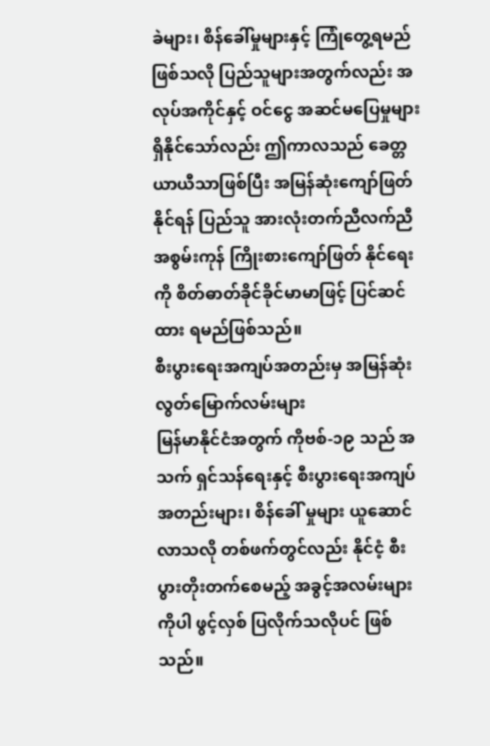ခဲများ၊ စိန်ခေါ်မှုများနှင့် ကြုံတွေ့ရမည်ဖြစ်သလို ပြည်သူများအတွက်လည်း အလုပ်အကိုင်နှင့် ဝင်ငွေ အဆင်မပြေမှုများရှိနိုင်သော်လည်း ဤကာလသည် ခေတ္တ ယာယီသာဖြစ်ပြီး အမြန်ဆုံးကျော်ဖြတ်နိုင်ရန် ပြည်သူ အားလုံးတက်ညီလက်ညီ အစွမ်းကုန် ကြိုးစားကျော်ဖြတ် နိုင်ရေးကို စိတ်ဓာတ်ခိုင်ခိုင်မာမာဖြင့် ပြင်ဆင်ထား ရမည်ဖြစ်သည်။
စီးပွားရေးအကျပ်အတည်းမှ အမြန်ဆုံးလွတ်မြောက်လမ်းများ
မြန်မာနိုင်ငံအတွက် ကိုဗစ်-၁၉ သည် အသက် ရှင်သန်ရေးနှင့် စီးပွားရေးအကျပ်အတည်းများ၊ စိန်ခေါ် မှုများ ယူဆောင်လာသလို တစ်ဖက်တွင်လည်း နိုင်ငံ့ စီးပွားတိုးတက်စေမည့် အခွင့်အလမ်းများကိုပါ ဖွင့်လှစ် ပြလိုက်သလိုပင် ဖြစ်သည်။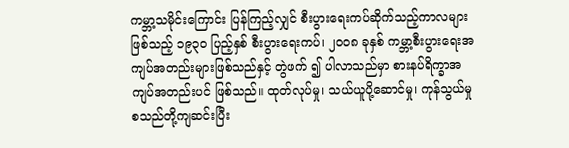ကမ္ဘာ့သမိုင်းကြောင်း ပြန်ကြည့်လျှင် စီးပွားရေးကပ်ဆိုက်သည့်ကာလများ ဖြစ်သည့် ၁၉၃၀ ပြည့်နှစ် စီးပွားရေးကပ်၊ ၂၀၀၈ ခုနှစ် ကမ္ဘာ့စီးပွားရေးအကျပ်အတည်းများဖြစ်သည်နှင့် တွဲဖက် ၍ ပါလာသည်မှာ စားနပ်ရိက္ခာအကျပ်အတည်းပင် ဖြစ်သည်။ ထုတ်လုပ်မှု၊ သယ်ယူပို့ဆောင်မှု၊ ကုန်သွယ်မှု စသည်တို့ကျဆင်းပြီး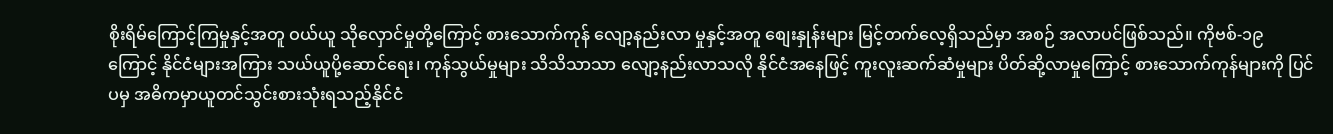စိုးရိမ်ကြောင့်ကြမှုနှင့်အတူ ဝယ်ယူ သိုလှောင်မှုတို့ကြောင့် စားသောက်ကုန် လျော့နည်းလာ မှုနှင့်အတူ စျေးနှုန်းများ မြင့်တက်လေ့ရှိသည်မှာ အစဉ် အလာပင်ဖြစ်သည်။ ကိုဗစ်-၁၉ ကြောင့် နိုင်ငံများအကြား သယ်ယူပို့ဆောင်ရေး၊ ကုန်သွယ်မှုများ သိသိသာသာ လျော့နည်းလာသလို နိုင်ငံအနေဖြင့် ကူးလူးဆက်ဆံမှုများ ပိတ်ဆို့လာမှုကြောင့် စားသောက်ကုန်များကို ပြင်ပမှ အဓိကမှာယူတင်သွင်းစားသုံးရသည့်နိုင်ငံ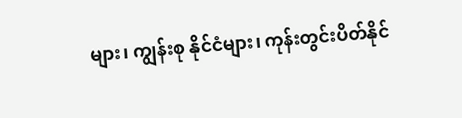များ၊ ကျွန်းစု နိုင်ငံများ၊ ကုန်းတွင်းပိတ်နိုင်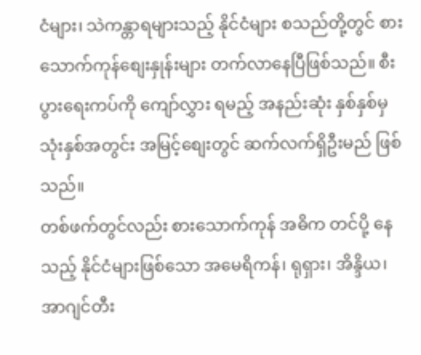ငံများ၊ သဲကန္တာရများသည့် နိုင်ငံများ စသည်တို့တွင် စားသောက်ကုန်စျေးနှုန်းများ တက်လာနေပြီဖြစ်သည်။ စီးပွားရေးကပ်ကို ကျော်လွှား ရမည့် အနည်းဆုံး နှစ်နှစ်မှ သုံးနှစ်အတွင်း အမြင့်စျေးတွင် ဆက်လက်ရှိဦးမည် ဖြစ်သည်။
တစ်ဖက်တွင်လည်း စားသောက်ကုန် အဓိက တင်ပို့ နေသည့် နိုင်ငံများဖြစ်သော အမေရိကန်၊ ရုရှား၊ အိန္ဒိယ၊ အာဂျင်တီး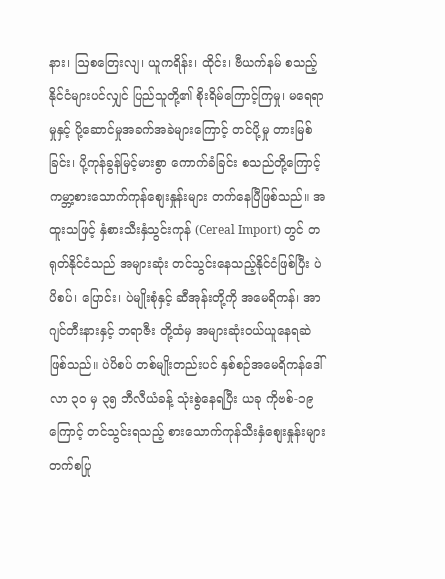နား၊ ဩစတြေးလျ၊ ယူကရိန်း၊ ထိုင်း၊ ဗီယက်နမ် စသည့် နိုင်ငံများပင်လျှင် ပြည်သူတို့၏ စိုးရိမ်ကြောင့်ကြမှု၊ မရေရာမှုနှင့် ပို့ဆောင်မှုအခက်အခဲများကြောင့် တင်ပို့မှု တားမြစ်ခြင်း၊ ပို့ကုန်ခွန်မြင့်မားစွာ ကောက်ခံခြင်း စသည်တို့ကြောင့် ကမ္ဘာ့စားသောက်ကုန်စျေးနှုန်းများ တက်နေပြီဖြစ်သည်။ အထူးသဖြင့် နှံစားသီးနှံသွင်းကုန် (Cereal Import) တွင် တရုတ်နိုင်ငံသည် အများဆုံး တင်သွင်းနေသည့်နိုင်ငံဖြစ်ပြီး ပဲပိစပ်၊ ပြောင်း၊ ပဲမျိုးစုံနှင့် ဆီအုန်းတို့ကို အမေရိကန်၊ အာဂျင်တီးနားနှင့် ဘရာဇီး တို့ထံမှ အများဆုံးဝယ်ယူနေရဆဲဖြစ်သည်။ ပဲပိစပ် တစ်မျိုးတည်းပင် နှစ်စဉ်အမေရိကန်ဒေါ်လာ ၃၀ မှ ၃၅ ဘီလီယံခန့် သုံးစွဲနေရပြီး ယခု ကိုဗစ်-၁၉ ကြောင့် တင်သွင်းရသည့် စားသောက်ကုန်သီးနှံစျေးနှုန်းများ တက်စပြု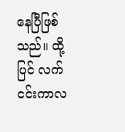နေပြီဖြစ်သည်။ ထို့ပြင် လက်ငင်းကာလ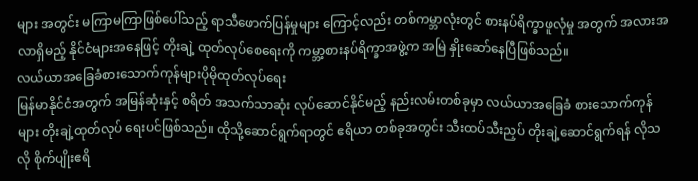များ အတွင်း မကြာမကြာဖြစ်ပေါ်သည့် ရာသီဖောက်ပြန်မှုများ ကြောင့်လည်း တစ်ကမ္ဘာလုံးတွင် စားနပ်ရိက္ခာဖူလုံမှု အတွက် အလားအလာရှိမည့် နိုင်ငံများအနေဖြင့် တိုးချဲ့ ထုတ်လုပ်စေရေးကို ကမ္ဘာ့စားနပ်ရိက္ခာအဖွဲ့က အမြဲ နှိုးဆော်နေပြီဖြစ်သည်။
လယ်ယာအခြေခံစားသောက်ကုန်များပိုမိုထုတ်လုပ်ရေး
မြန်မာနိုင်ငံအတွက် အမြန်ဆုံးနှင့် စရိတ် အသက်သာဆုံး လုပ်ဆောင်နိုင်မည့် နည်းလမ်းတစ်ခုမှာ လယ်ယာအခြေခံ စားသောက်ကုန်များ တိုးချဲ့ထုတ်လုပ် ရေးပင်ဖြစ်သည်။ ထိုသို့ဆောင်ရွက်ရာတွင် ဧရိယာ တစ်ခုအတွင်း သီးထပ်သီးညှပ် တိုးချဲ့ဆောင်ရွက်ရန် လိုသလို စိုက်ပျိုးဧရိ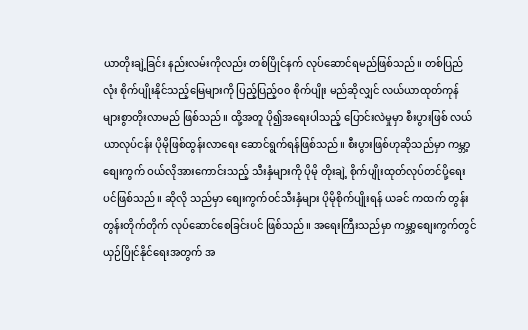ယာတိုးချဲ့ခြင်း နည်းလမ်းကိုလည်း တစ်ပြိုင်နက် လုပ်ဆောင်ရမည်ဖြစ်သည်။ တစ်ပြည်လုံး စိုက်ပျိုးနိုင်သည့်မြေများကို ပြည့်ပြည့်၀၀ စိုက်ပျိုး မည်ဆိုလျှင် လယ်ယာထုတ်ကုန် များစွာတိုးလာမည် ဖြစ်သည်။ ထို့အတူ ပို၍အရေးပါသည့် ပြောင်းလဲမှုမှာ စီးပွားဖြစ် လယ်ယာလုပ်ငန်း ပိုမိုဖြစ်ထွန်းလာရေး ဆောင်ရွက်ရန်ဖြစ်သည်။ စီးပွားဖြစ်ဟုဆိုသည်မှာ ကမ္ဘာ့ စျေးကွက် ဝယ်လိုအားကောင်းသည့် သီးနှံများကို ပိုမို တိုးချဲ့ စိုက်ပျိုးထုတ်လုပ်တင်ပို့ရေးပင်ဖြစ်သည်။ ဆိုလို သည်မှာ စျေးကွက်ဝင်သီးနှံများ ပိုမိုစိုက်ပျိုးရန် ယခင် ကထက် တွန်းတွန်းတိုက်တိုက် လုပ်ဆောင်စေခြင်းပင် ဖြစ်သည်။ အရေးကြီးသည်မှာ ကမ္ဘာ့စျေးကွက်တွင် ယှဉ်ပြိုင်နိုင်ရေးအတွက် အ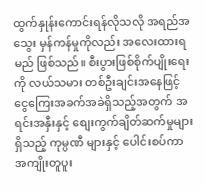ထွက်နှုန်းကောင်းရန်လိုသလို အရည်အသွေး မှန်ကန်မှုကိုလည်း အလေးထားရမည် ဖြစ်သည်။ စီးပွားဖြစ်စိုက်ပျိုးရေးကို လယ်သမား တစ်ဦးချင်းအနေဖြင့် ငွေကြေးအခက်အခဲရှိသည့်အတွက် အရင်းအနှီးနှင့် စျေးကွက်ချိတ်ဆက်မှုများရှိသည့် ကုမ္ပဏီ များနှင့် ပေါင်းစပ်ကာ အကျိုးတူပူး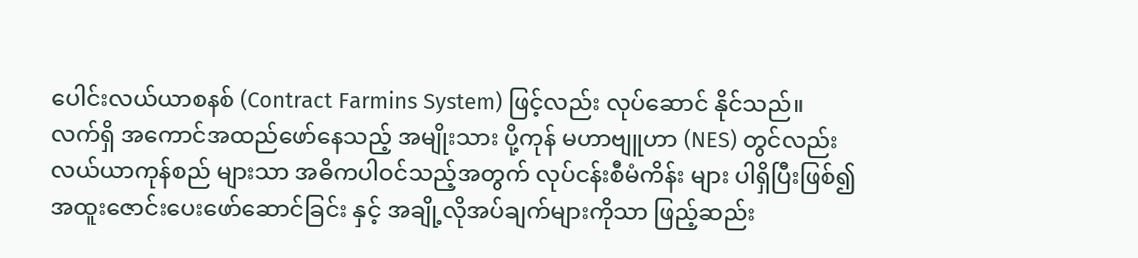ပေါင်းလယ်ယာစနစ် (Contract Farmins System) ဖြင့်လည်း လုပ်ဆောင် နိုင်သည်။
လက်ရှိ အကောင်အထည်ဖော်နေသည့် အမျိုးသား ပို့ကုန် မဟာဗျူဟာ (NES) တွင်လည်း လယ်ယာကုန်စည် များသာ အဓိကပါဝင်သည့်အတွက် လုပ်ငန်းစီမံကိန်း များ ပါရှိပြီးဖြစ်၍ အထူးဇောင်းပေးဖော်ဆောင်ခြင်း နှင့် အချို့လိုအပ်ချက်များကိုသာ ဖြည့်ဆည်း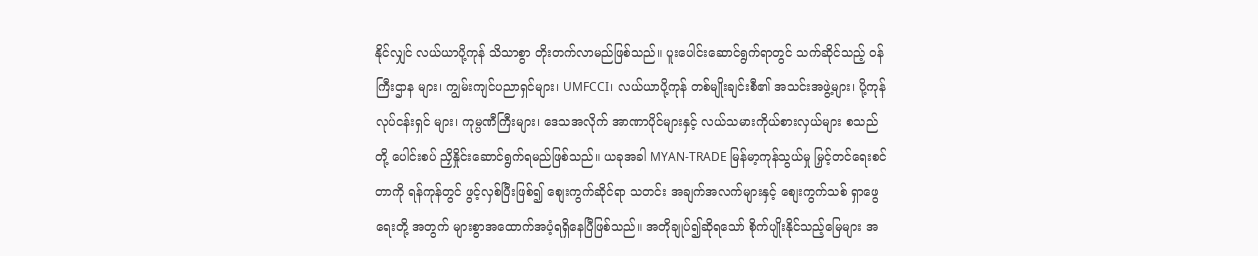နိုင်လျှင် လယ်ယာပို့ကုန် သိသာစွာ တိုးတက်လာမည်ဖြစ်သည်။ ပူးပေါင်းဆောင်ရွက်ရာတွင် သက်ဆိုင်သည့် ဝန်ကြီးဌာန များ၊ ကျွမ်းကျင်ပညာရှင်များ၊ UMFCCI၊ လယ်ယာပို့ကုန် တစ်မျိုးချင်းစီ၏ အသင်းအဖွဲ့များ၊ ပို့ကုန်လုပ်ငန်းရှင် များ၊ ကုမ္ပဏီကြီးများ၊ ဒေသအလိုက် အာဏာပိုင်များနှင့် လယ်သမားကိုယ်စားလှယ်များ စသည်တို့ ပေါင်းစပ် ညှိနှိုင်းဆောင်ရွက်ရမည်ဖြစ်သည်။ ယခုအခါ MYAN-TRADE မြန်မာ့ကုန်သွယ်မှု မြှင့်တင်ရေးစင်တာကို ရန်ကုန်တွင် ဖွင့်လှစ်ပြီးဖြစ်၍ စျေးကွက်ဆိုင်ရာ သတင်း အချက်အလက်များနှင့် စျေးကွက်သစ် ရှာဖွေရေးတို့ အတွက် များစွာအထောက်အပံ့ရရှိနေပြီဖြစ်သည်။ အတိုချုပ်၍ဆိုရသော် စိုက်ပျိုးနိုင်သည့်မြေများ အ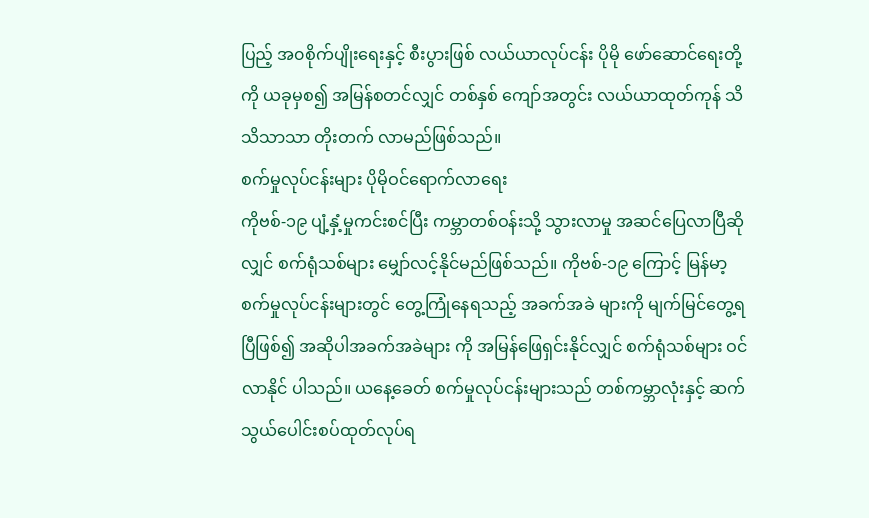ပြည့် အ၀စိုက်ပျိုးရေးနှင့် စီးပွားဖြစ် လယ်ယာလုပ်ငန်း ပိုမို ဖော်ဆောင်ရေးတို့ကို ယခုမှစ၍ အမြန်စတင်လျှင် တစ်နှစ် ကျော်အတွင်း လယ်ယာထုတ်ကုန် သိသိသာသာ တိုးတက် လာမည်ဖြစ်သည်။
စက်မှုလုပ်ငန်းများ ပိုမိုဝင်ရောက်လာရေး
ကိုဗစ်-၁၉ ပျံ့နှံ့မှုကင်းစင်ပြီး ကမ္ဘာတစ်ဝန်းသို့ သွားလာမှု အဆင်ပြေလာပြီဆိုလျှင် စက်ရုံသစ်များ မျှော်လင့်နိုင်မည်ဖြစ်သည်။ ကိုဗစ်-၁၉ ကြောင့် မြန်မာ့ စက်မှုလုပ်ငန်းများတွင် တွေ့ကြုံနေရသည့် အခက်အခဲ များကို မျက်မြင်တွေ့ရပြီဖြစ်၍ အဆိုပါအခက်အခဲများ ကို အမြန်ဖြေရှင်းနိုင်လျှင် စက်ရုံသစ်များ ဝင်လာနိုင် ပါသည်။ ယနေ့ခေတ် စက်မှုလုပ်ငန်းများသည် တစ်ကမ္ဘာလုံးနှင့် ဆက်သွယ်ပေါင်းစပ်ထုတ်လုပ်ရ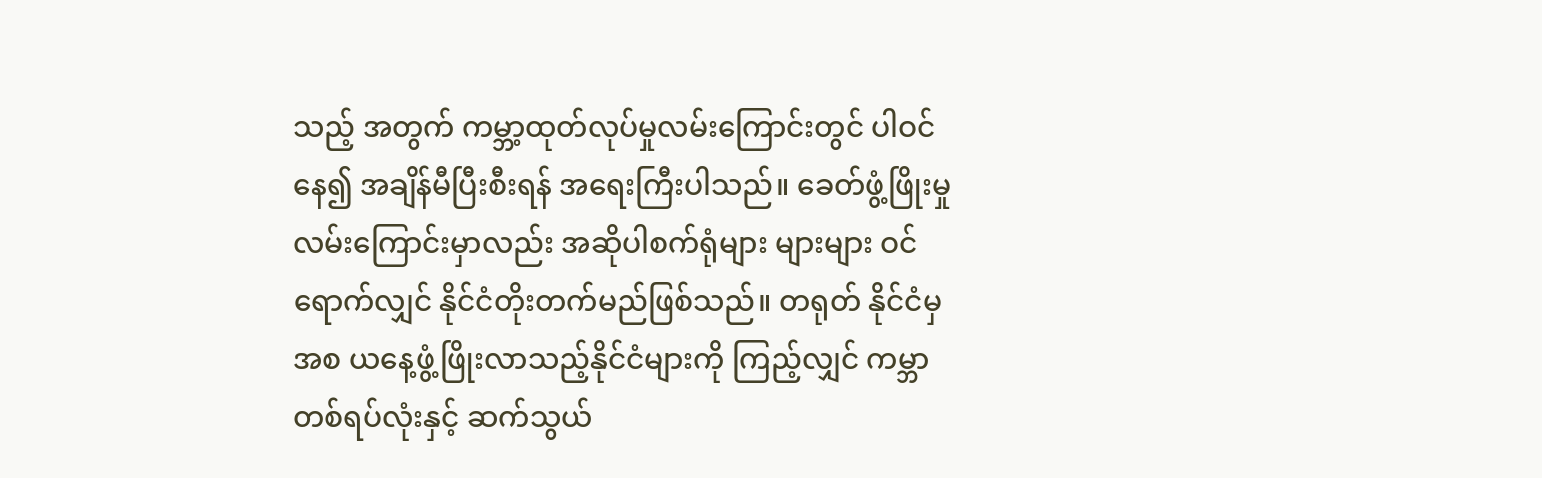သည့် အတွက် ကမ္ဘာ့ထုတ်လုပ်မှုလမ်းကြောင်းတွင် ပါဝင်နေ၍ အချိန်မီပြီးစီးရန် အရေးကြီးပါသည်။ ခေတ်ဖွံ့ဖြိုးမှု လမ်းကြောင်းမှာလည်း အဆိုပါစက်ရုံများ များများ ဝင်ရောက်လျှင် နိုင်ငံတိုးတက်မည်ဖြစ်သည်။ တရုတ် နိုင်ငံမှအစ ယနေ့ဖွံ့ဖြိုးလာသည့်နိုင်ငံများကို ကြည့်လျှင် ကမ္ဘာတစ်ရပ်လုံးနှင့် ဆက်သွယ်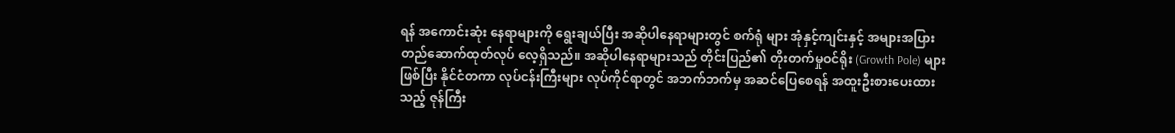ရန် အကောင်းဆုံး နေရာများကို ရွေးချယ်ပြီး အဆိုပါနေရာများတွင် စက်ရုံ များ အုံနှင့်ကျင်းနှင့် အများအပြား တည်ဆောက်ထုတ်လုပ် လေ့ရှိသည်။ အဆိုပါနေရာများသည် တိုင်းပြည်၏ တိုးတက်မှုဝင်ရိုး (Growth Pole) များဖြစ်ပြီး နိုင်ငံတကာ လုပ်ငန်းကြီးများ လုပ်ကိုင်ရာတွင် အဘက်ဘက်မှ အဆင်ပြေစေရန် အထူးဦးစားပေးထားသည့် ဇုန်ကြီး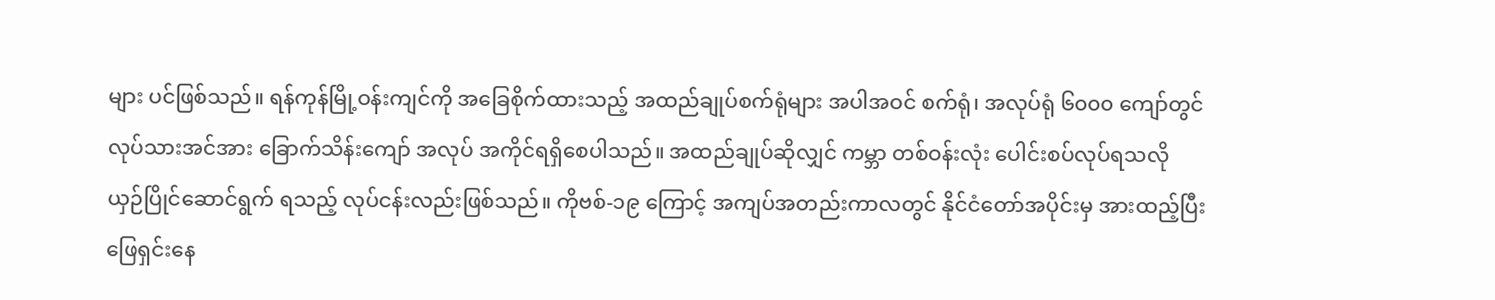များ ပင်ဖြစ်သည်။ ရန်ကုန်မြို့ဝန်းကျင်ကို အခြေစိုက်ထားသည့် အထည်ချုပ်စက်ရုံများ အပါအဝင် စက်ရုံ၊ အလုပ်ရုံ ၆၀၀၀ ကျော်တွင် လုပ်သားအင်အား ခြောက်သိန်းကျော် အလုပ် အကိုင်ရရှိစေပါသည်။ အထည်ချုပ်ဆိုလျှင် ကမ္ဘာ တစ်ဝန်းလုံး ပေါင်းစပ်လုပ်ရသလို ယှဉ်ပြိုင်ဆောင်ရွက် ရသည့် လုပ်ငန်းလည်းဖြစ်သည်။ ကိုဗစ်-၁၉ ကြောင့် အကျပ်အတည်းကာလတွင် နိုင်ငံတော်အပိုင်းမှ အားထည့်ပြီး ဖြေရှင်းနေ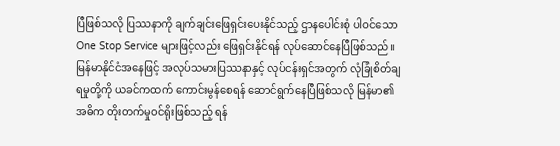ပြီဖြစ်သလို ပြဿနာကို ချက်ချင်းဖြေရှင်းပေးနိုင်သည့် ဌာနပေါင်းစုံ ပါဝင်သော One Stop Service များဖြင့်လည်း ဖြေရှင်းနိုင်ရန် လုပ်ဆောင်နေပြီဖြစ်သည်။
မြန်မာနိုင်ငံအနေဖြင့် အလုပ်သမားပြဿနာနှင့် လုပ်ငန်းရှင်အတွက် လုံခြုံစိတ်ချရမှုတို့ကို ယခင်ကထက် ကောင်းမွန်စေရန် ဆောင်ရွက်နေပြီဖြစ်သလို မြန်မာ၏ အဓိက တိုးတက်မှုဝင်ရိုးဖြစ်သည့် ရန်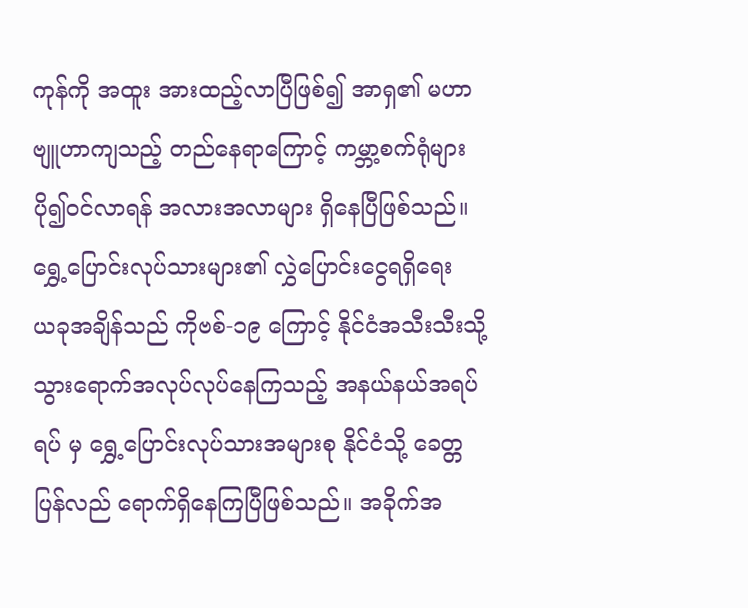ကုန်ကို အထူး အားထည့်လာပြီဖြစ်၍ အာရှ၏ မဟာဗျူဟာကျသည့် တည်နေရာကြောင့် ကမ္ဘာ့စက်ရုံများ ပို၍ဝင်လာရန် အလားအလာများ ရှိနေပြီဖြစ်သည်။
ရွှေ့ပြောင်းလုပ်သားများ၏ လွှဲပြောင်းငွေရရှိရေး
ယခုအချိန်သည် ကိုဗစ်-၁၉ ကြောင့် နိုင်ငံအသီးသီးသို့ သွားရောက်အလုပ်လုပ်နေကြသည့် အနယ်နယ်အရပ်ရပ် မှ ရွှေ့ပြောင်းလုပ်သားအများစု နိုင်ငံသို့ ခေတ္တပြန်လည် ရောက်ရှိနေကြပြီဖြစ်သည်။ အခိုက်အ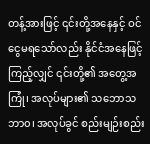တန့်အားဖြင့် ၎င်းတို့အနေနှင့် ဝင်ငွေမရသော်လည်း နိုင်ငံအနေဖြင့် ကြည့်လျှင် ၎င်းတို့၏ အတွေ့အကြုံ၊ အလုပ်များ၏ သဘောသဘာ၀၊ အလုပ်ခွင် စည်းမျဉ်းစည်း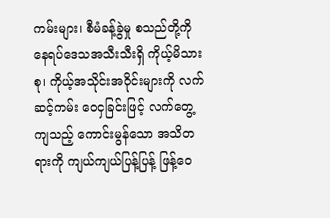ကမ်းများ၊ စီမံခန့်ခွဲမှု စသည်တို့ကို နေရပ်ဒေသအသီးသီးရှိ ကိုယ့်မိသားစု၊ ကိုယ့်အသိုင်းအဝိုင်းများကို လက်ဆင့်ကမ်း ဝေငှခြင်းဖြင့် လက်တွေ့ကျသည့် ကောင်းမွန်သော အသိတရားကို ကျယ်ကျယ်ပြန့်ပြန့် ဖြန့်ဝေ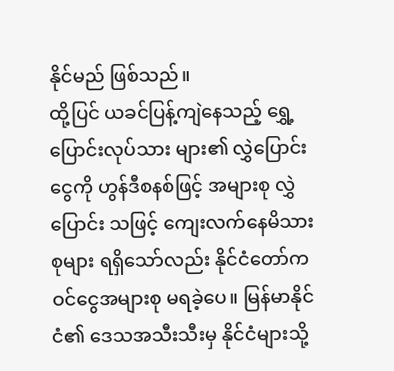နိုင်မည် ဖြစ်သည်။
ထို့ပြင် ယခင်ပြန့်ကျဲနေသည့် ရွှေ့ပြောင်းလုပ်သား များ၏ လွှဲပြောင်းငွေကို ဟွန်ဒီစနစ်ဖြင့် အများစု လွှဲပြောင်း သဖြင့် ကျေးလက်နေမိသားစုများ ရရှိသော်လည်း နိုင်ငံတော်က ဝင်ငွေအများစု မရခဲ့ပေ။ မြန်မာနိုင်ငံ၏ ဒေသအသီးသီးမှ နိုင်ငံများသို့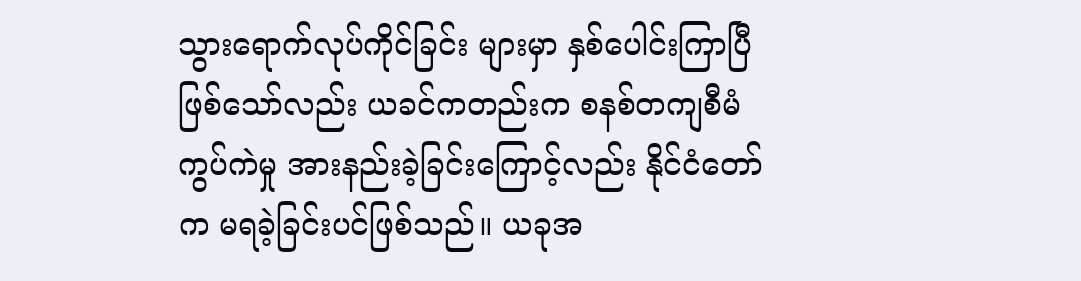သွားရောက်လုပ်ကိုင်ခြင်း များမှာ နှစ်ပေါင်းကြာပြီဖြစ်သော်လည်း ယခင်ကတည်းက စနစ်တကျစီမံကွပ်ကဲမှု အားနည်းခဲ့ခြင်းကြောင့်လည်း နိုင်ငံတော်က မရခဲ့ခြင်းပင်ဖြစ်သည်။ ယခုအ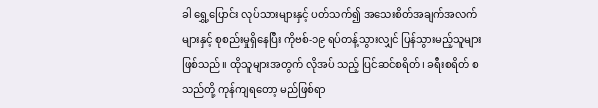ခါ ရွှေ့ပြောင်း လုပ်သားများနှင့် ပတ်သက်၍ အသေးစိတ်အချက်အလက် များနှင့် စုစည်းမှုရှိနေပြီး ကိုဗစ်-၁၉ ရပ်တန့်သွားလျှင် ပြန်သွားမည့်သူများဖြစ်သည်။ ထိုသူများအတွက် လိုအပ် သည့် ပြင်ဆင်စရိတ်၊ ခရီးစရိတ် စသည်တို့ ကုန်ကျရတော့ မည်ဖြစ်ရာ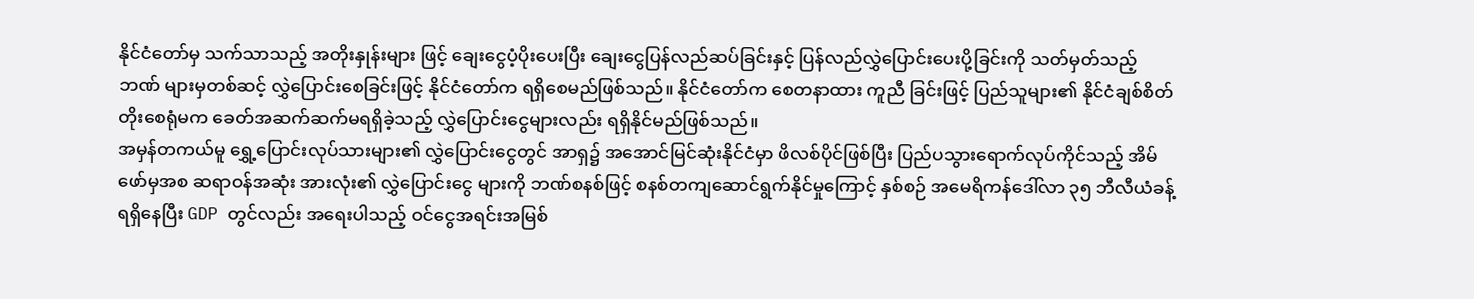နိုင်ငံတော်မှ သက်သာသည့် အတိုးနှုန်းများ ဖြင့် ချေးငွေပံ့ပိုးပေးပြီး ချေးငွေပြန်လည်ဆပ်ခြင်းနှင့် ပြန်လည်လွှဲပြောင်းပေးပို့ခြင်းကို သတ်မှတ်သည့် ဘဏ် များမှတစ်ဆင့် လွှဲပြောင်းစေခြင်းဖြင့် နိုင်ငံတော်က ရရှိစေမည်ဖြစ်သည်။ နိုင်ငံတော်က စေတနာထား ကူညီ ခြင်းဖြင့် ပြည်သူများ၏ နိုင်ငံချစ်စိတ်တိုးစေရုံမက ခေတ်အဆက်ဆက်မရရှိခဲ့သည့် လွှဲပြောင်းငွေများလည်း ရရှိနိုင်မည်ဖြစ်သည်။
အမှန်တကယ်မူ ရွှေ့ပြောင်းလုပ်သားများ၏ လွှဲပြောင်းငွေတွင် အာရှ၌ အအောင်မြင်ဆုံးနိုင်ငံမှာ ဖိလစ်ပိုင်ဖြစ်ပြီး ပြည်ပသွားရောက်လုပ်ကိုင်သည့် အိမ်ဖော်မှအစ ဆရာဝန်အဆုံး အားလုံး၏ လွှဲပြောင်းငွေ များကို ဘဏ်စနစ်ဖြင့် စနစ်တကျဆောင်ရွက်နိုင်မှုကြောင့် နှစ်စဉ် အမေရိကန်ဒေါ်လာ ၃၅ ဘီလီယံခန့်ရရှိနေပြီး GDP တွင်လည်း အရေးပါသည့် ဝင်ငွေအရင်းအမြစ်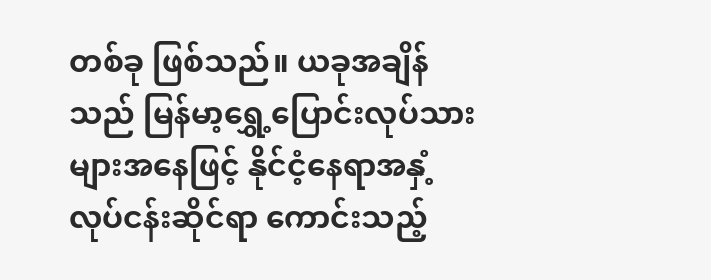တစ်ခု ဖြစ်သည်။ ယခုအချိန်သည် မြန်မာ့ရွှေ့ပြောင်းလုပ်သားများအနေဖြင့် နိုင်ငံ့နေရာအနှံ့ လုပ်ငန်းဆိုင်ရာ ကောင်းသည့်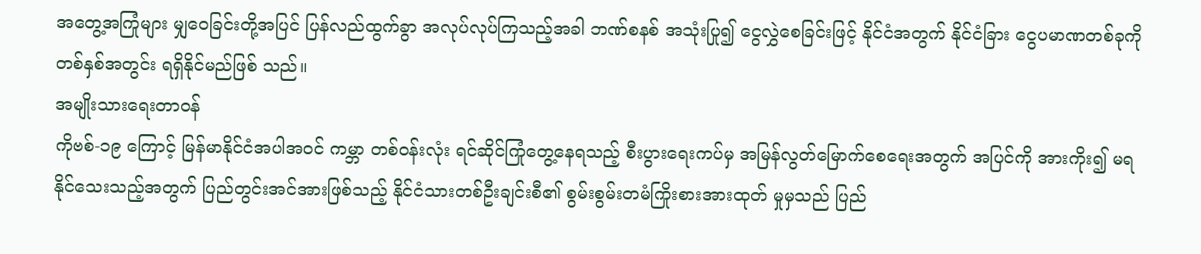အတွေ့အကြုံများ မျှဝေခြင်းတို့အပြင် ပြန်လည်ထွက်ခွာ အလုပ်လုပ်ကြသည့်အခါ ဘဏ်စနစ် အသုံးပြု၍ ငွေလွှဲစေခြင်းဖြင့် နိုင်ငံအတွက် နိုင်ငံခြား ငွေပမာဏတစ်ခုကို တစ်နှစ်အတွင်း ရရှိနိုင်မည်ဖြစ် သည်။
အမျိုးသားရေးတာဝန်
ကိုဗစ်-၁၉ ကြောင့် မြန်မာနိုင်ငံအပါအဝင် ကမ္ဘာ တစ်ဝန်းလုံး ရင်ဆိုင်ကြုံတွေ့နေရသည့် စီးပွားရေးကပ်မှ အမြန်လွတ်မြောက်စေရေးအတွက် အပြင်ကို အားကိုး၍ မရနိုင်သေးသည့်အတွက် ပြည်တွင်းအင်အားဖြစ်သည့် နိုင်ငံသားတစ်ဦးချင်းစီ၏ စွမ်းစွမ်းတမံကြိုးစားအားထုတ် မှုမှသည် ပြည်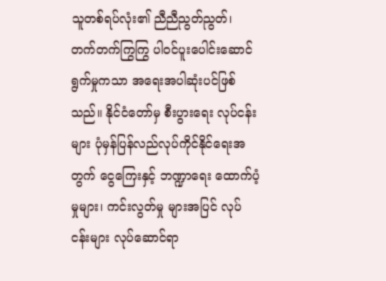သူတစ်ရပ်လုံး၏ ညီညီညွတ်ညွတ်၊ တက်တက်ကြွကြွ ပါဝင်ပူးပေါင်းဆောင်ရွက်မှုကသာ အရေးအပါဆုံးပင်ဖြစ်သည်။ နိုင်ငံတော်မှ စီးပွားရေး လုပ်ငန်းများ ပုံမှန်ပြန်လည်လုပ်ကိုင်နိုင်ရေးအတွက် ငွေကြေးနှင့် ဘဏ္ဍာရေး ထောက်ပံ့မှုများ၊ ကင်းလွတ်မှု များအပြင် လုပ်ငန်းများ လုပ်ဆောင်ရာ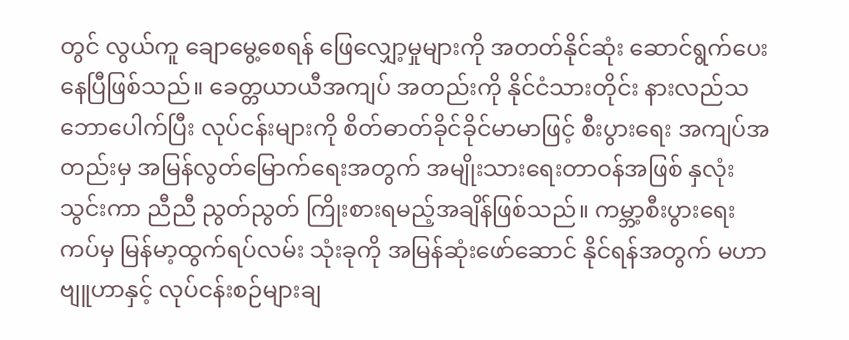တွင် လွယ်ကူ ချောမွေ့စေရန် ဖြေလျှော့မှုများကို အတတ်နိုင်ဆုံး ဆောင်ရွက်ပေးနေပြီဖြစ်သည်။ ခေတ္တယာယီအကျပ် အတည်းကို နိုင်ငံသားတိုင်း နားလည်သဘောပေါက်ပြီး လုပ်ငန်းများကို စိတ်ဓာတ်ခိုင်ခိုင်မာမာဖြင့် စီးပွားရေး အကျပ်အတည်းမှ အမြန်လွတ်မြောက်ရေးအတွက် အမျိုးသားရေးတာဝန်အဖြစ် နှလုံးသွင်းကာ ညီညီ ညွတ်ညွတ် ကြိုးစားရမည့်အချိန်ဖြစ်သည်။ ကမ္ဘာ့စီးပွားရေး ကပ်မှ မြန်မာ့ထွက်ရပ်လမ်း သုံးခုကို အမြန်ဆုံးဖော်ဆောင် နိုင်ရန်အတွက် မဟာဗျူဟာနှင့် လုပ်ငန်းစဉ်များချ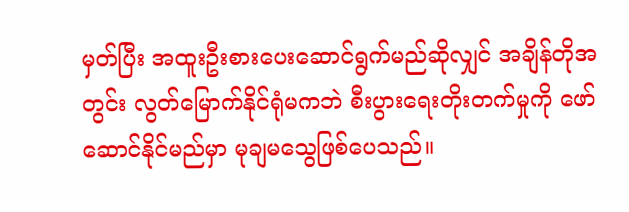မှတ်ပြီး အထူးဦးစားပေးဆောင်ရွက်မည်ဆိုလျှင် အချိန်တိုအတွင်း လွတ်မြောက်နိုင်ရုံမကဘဲ စီးပွားရေးတိုးတက်မှုကို ဖော်ဆောင်နိုင်မည်မှာ မုချမသွေဖြစ်ပေသည်။